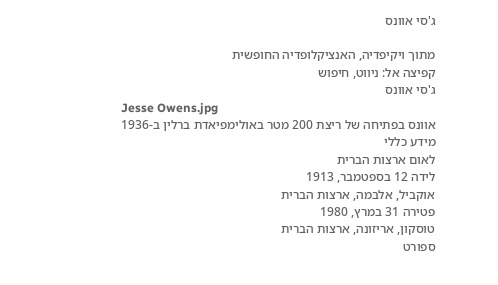ג'סי אוונס

מתוך ויקיפדיה, האנציקלופדיה החופשית
קפיצה אל: ניווט, חיפוש
ג'סי אוונס
Jesse Owens.jpg
אוונס בפתיחה של ריצת 200 מטר באולימפיאדת ברלין ב-1936
מידע כללי
לאום ארצות הברית
לידה 12 בספטמבר, 1913
אוקביל, אלבמה, ארצות הברית
פטירה 31 במרץ, 1980
טוסקון, אריזונה, ארצות הברית
ספורט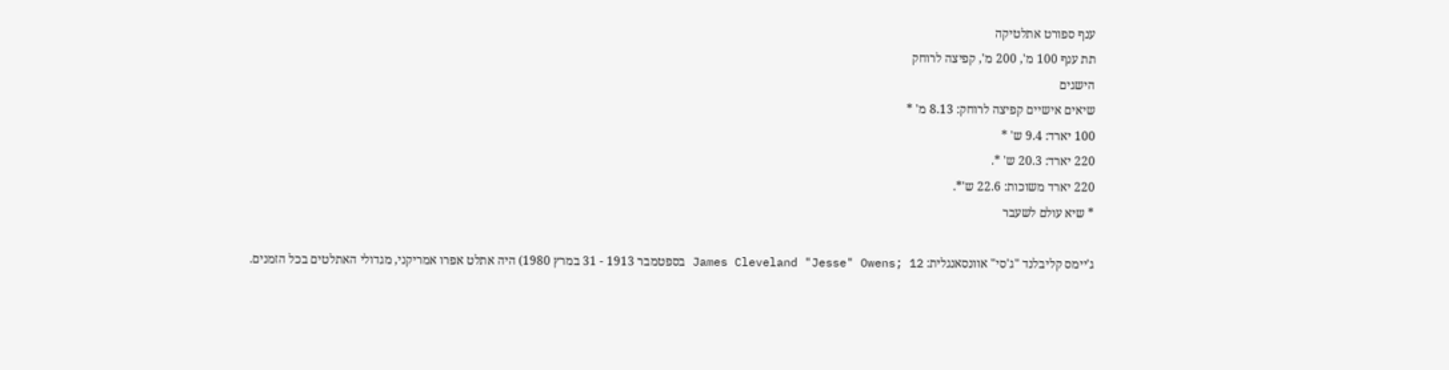ענף ספורט אתלטיקה
תת ענף 100 מ', 200 מ', קפיצה לרוחק
הישגים
שיאים אישיים קפיצה לרוחק: 8.13 מ' *
100 יארד: 9.4 ש' *
220 יארד: 20.3 ש' *.
220 יארד משוכות: 22.6 ש'*.
* שיא עולם לשעבר

ג'יימס קליבלנד "ג'סי" אוונסאנגלית: James Cleveland "Jesse" Owens; 12 בספטמבר 1913 - 31 במרץ 1980) היה אתלט אפרו אמריקני, מגדולי האתלטים בכל הזמנים.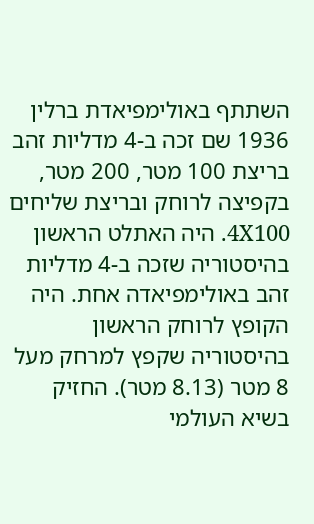השתתף באולימפיאדת ברלין 1936 שם זכה ב-4 מדליות זהב בריצת 100 מטר, 200 מטר, בקפיצה לרוחק ובריצת שליחים 4X100. היה האתלט הראשון בהיסטוריה שזכה ב-4 מדליות זהב באולימפיאדה אחת. היה הקופץ לרוחק הראשון בהיסטוריה שקפץ למרחק מעל 8 מטר (8.13 מטר). החזיק בשיא העולמי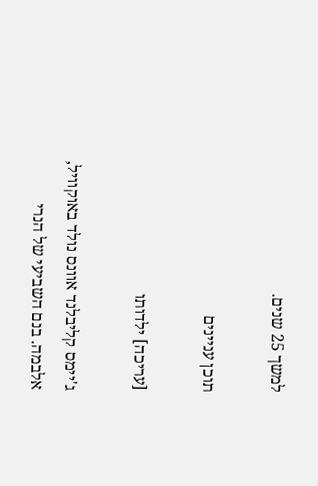למשך 25 שנים.

תוכן עניינים

[עריכה] ילדותו

ג'יימס קליבלנד אוונס נולד באוקוויל, אלבמה. בנם השביעי של הנרי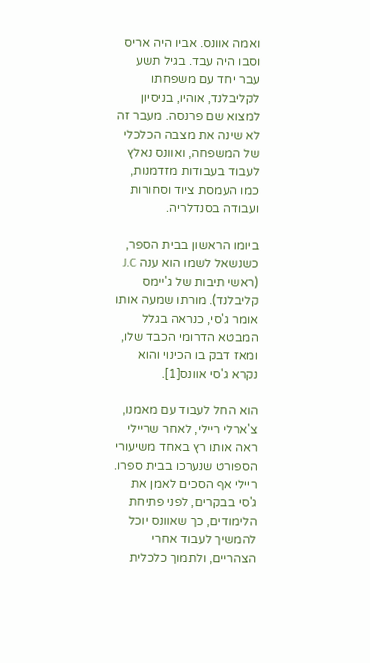ואמה אוונס. אביו היה אריס וסבו היה עבד. בגיל תשע עבר יחד עם משפחתו לקליבלנד, אוהיו, בניסיון למצוא שם פרנסה. מעבר זה לא שינה את מצבה הכלכלי של המשפחה, ואוונס נאלץ לעבוד בעבודות מזדמנות, כמו העמסת ציוד וסחורות ועבודה בסנדלריה.

ביומו הראשון בבית הספר, כשנשאל לשמו הוא ענה J.C (ראשי תיבות של ג'יימס קליבלנד). מורתו שמעה אותו אומר ג'סי, כנראה בגלל המבטא הדרומי הכבד שלו, ומאז דבק בו הכינוי והוא נקרא ג'סי אוונס[1].

הוא החל לעבוד עם מאמנו, צ'ארלי ריילי, לאחר שריילי ראה אותו רץ באחד משיעורי הספורט שנערכו בבית ספרו. ריילי אף הסכים לאמן את ג'סי בבקרים, לפני פתיחת הלימודים, כך שאוונס יוכל להמשיך לעבוד אחרי הצהריים, ולתמוך כלכלית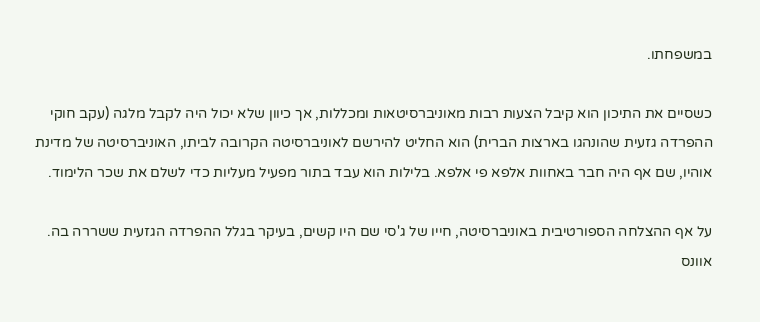במשפחתו.

כשסיים את התיכון הוא קיבל הצעות רבות מאוניברסיטאות ומכללות, אך כיוון שלא יכול היה לקבל מלגה (עקב חוקי ההפרדה גזעית שהונהגו בארצות הברית) הוא החליט להירשם לאוניברסיטה הקרובה לביתו, האוניברסיטה של מדינת אוהיו, שם אף היה חבר באחוות אלפא פי אלפא. בלילות הוא עבד בתור מפעיל מעליות כדי לשלם את שכר הלימוד.

על אף ההצלחה הספורטיבית באוניברסיטה, חייו של ג'סי שם היו קשים, בעיקר בגלל ההפרדה הגזעית ששררה בה. אוונס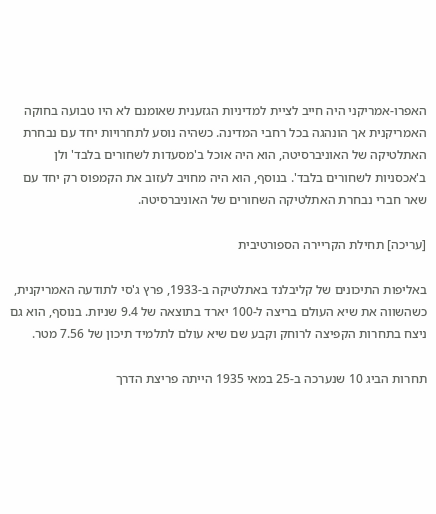האפרו-אמריקני היה חייב לציית למדיניות הגזענית שאומנם לא היו טבועה בחוקה האמריקנית אך הונהגה בכל רחבי המדינה. כשהיה נוסע לתחרויות יחד עם נבחרת האתלטיקה של האוניברסיטה, הוא היה אוכל ב'מסעדות לשחורים בלבד' ולן ב'אכסניות לשחורים בלבד'. בנוסף, הוא היה מחויב לעזוב את הקמפוס רק יחד עם שאר חברי נבחרת האתלטיקה השחורים של האוניברסיטה.

[עריכה] תחילת הקריירה הספורטיבית

באליפות התיכונים של קליבלנד באתלטיקה ב-1933, פרץ ג'סי לתודעה האמריקנית, כשהשווה את שיא העולם בריצה ל-100 יארד בתוצאה של 9.4 שניות. בנוסף, הוא גם ניצח בתחרות הקפיצה לרוחק וקבע שם שיא עולם לתלמיד תיכון של 7.56 מטר.

תחרות הביג 10 שנערכה ב-25 במאי 1935 הייתה פריצת הדרך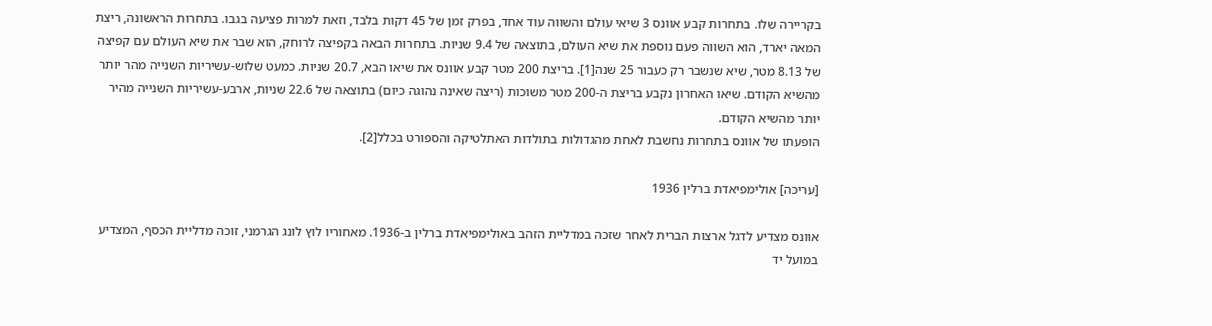בקריירה שלו. בתחרות קבע אוונס 3 שיאי עולם והשווה עוד אחד, בפרק זמן של 45 דקות בלבד, וזאת למרות פציעה בגבו. בתחרות הראשונה, ריצת המאה יארד, הוא השווה פעם נוספת את שיא העולם, בתוצאה של 9.4 שניות. בתחרות הבאה בקפיצה לרוחק, הוא שבר את שיא העולם עם קפיצה של 8.13 מטר, שיא שנשבר רק כעבור 25 שנה[1]. בריצת 200 מטר קבע אוונס את שיאו הבא, 20.7 שניות. כמעט שלוש-עשיריות השנייה מהר יותר מהשיא הקודם. שיאו האחרון נקבע בריצת ה-200 מטר משוכות (ריצה שאינה נהוגה כיום) בתוצאה של 22.6 שניות, ארבע-עשיריות השנייה מהיר יותר מהשיא הקודם.
הופעתו של אוונס בתחרות נחשבת לאחת מהגדולות בתולדות האתלטיקה והספורט בכלל[2].

[עריכה] אולימפיאדת ברלין 1936

אוונס מצדיע לדגל ארצות הברית לאחר שזכה במדליית הזהב באולימפיאדת ברלין ב-1936. מאחוריו לוץ לונג הגרמני, זוכה מדליית הכסף, המצדיע במועל יד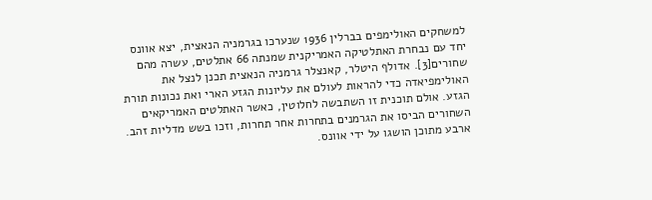למשחקים האולימפים בברלין 1936 שנערכו בגרמניה הנאצית, יצא אוונס יחד עם נבחרת האתלטיקה האמריקנית שמנתה 66 אתלטים, עשרה מהם שחורים[3]. אדולף היטלר, קאנצלר גרמניה הנאצית תכנן לנצל את האולימפיאדה כדי להראות לעולם את עליונות הגזע הארי ואת נכונות תורת הגזע. אולם תוכנית זו השתבשה לחלוטין, כאשר האתלטים האמריקאים השחורים הביסו את הגרמנים בתחרות אחר תחרות, וזכו בשש מדליות זהב. ארבע מתוכן הושגו על ידי אוונס.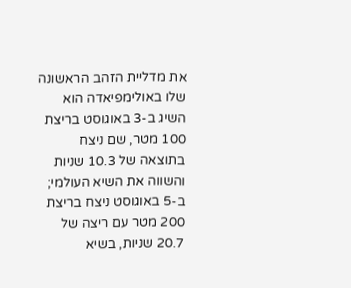את מדליית הזהב הראשונה שלו באולימפיאדה הוא השיג ב-3 באוגוסט בריצת 100 מטר, שם ניצח בתוצאה של 10.3 שניות והשווה את השיא העולמי; ב-5 באוגוסט ניצח בריצת 200 מטר עם ריצה של 20.7 שניות, בשיא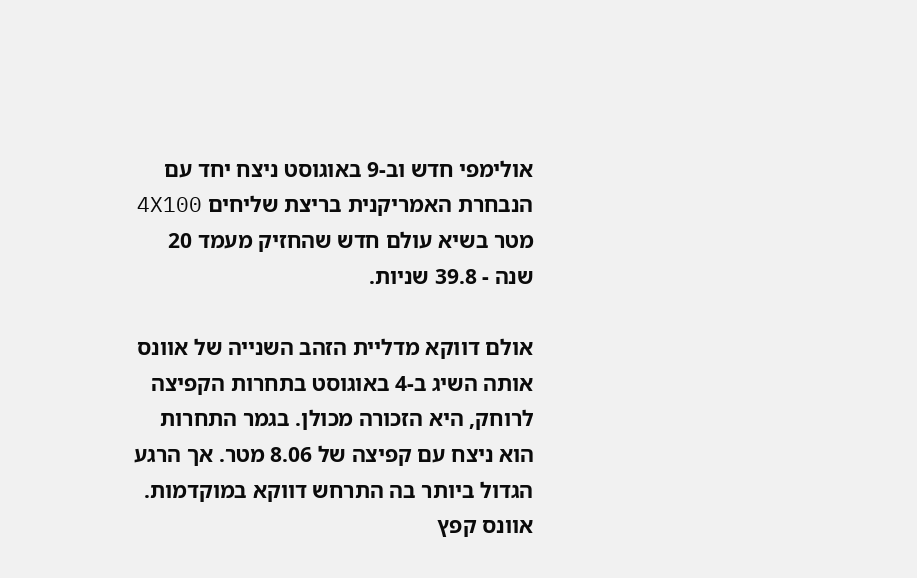אולימפי חדש וב-9 באוגוסט ניצח יחד עם הנבחרת האמריקנית בריצת שליחים 4X100 מטר בשיא עולם חדש שהחזיק מעמד 20 שנה - 39.8 שניות.

אולם דווקא מדליית הזהב השנייה של אוונס אותה השיג ב-4 באוגוסט בתחרות הקפיצה לרוחק, היא הזכורה מכולן. בגמר התחרות הוא ניצח עם קפיצה של 8.06 מטר. אך הרגע הגדול ביותר בה התרחש דווקא במוקדמות. אוונס קפץ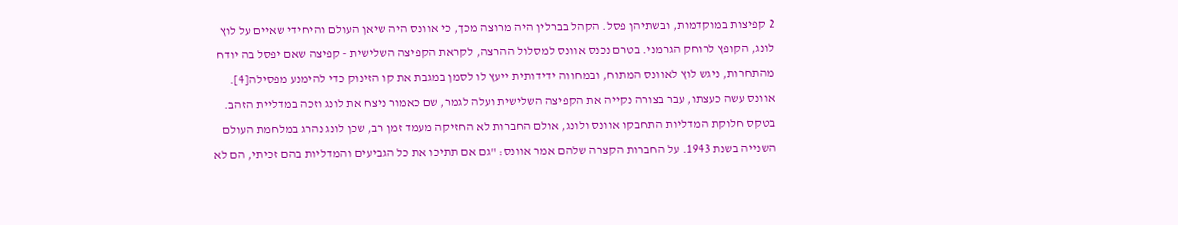2 קפיצות במוקדמות, ובשתיהן פסל. הקהל בברלין היה מרוצה מכך, כי אוונס היה שיאן העולם והיחידי שאיים על לוץ לונג, הקופץ לרוחק הגרמני. בטרם נכנס אוונס למסלול ההרצה, לקראת הקפיצה השלישית - קפיצה שאם יפסל בה יודח מהתחרות, ניגש לוץ לאוונס המתוח, ובמחווה ידידותית ייעץ לו לסמן במגבת את קו הזינוק כדי להימנע מפסילה[4]. אוונס עשה כעצתו, עבר בצורה נקייה את הקפיצה השלישית ועלה לגמר, שם כאמור ניצח את לונג וזכה במדליית הזהב. בטקס חלוקת המדליות התחבקו אוונס ולונג, אולם החברות לא החזיקה מעמד זמן רב, שכן לונג נהרג במלחמת העולם השנייה בשנת 1943. על החברות הקצרה שלהם אמר אוונס: "גם אם תתיכו את כל הגביעים והמדליות בהם זכיתי, הם לא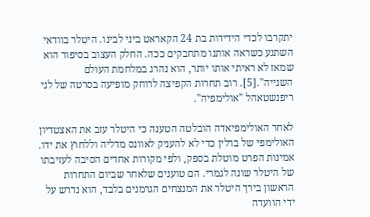יתקרבו לכדי הידידות בת 24 הקאראט ביני לבינו. היטלר בוודאי השתגע כשראה אותנו מתחבקים ככה. החלק העצוב בסיפור הוא שמאז לא ראיתי אותו יותר, הוא נהרג במלחמת העולם השנייה".[5]. רוב תחרות הקפיצה לרוחק מופיעה בסרטה של לני ריפנשטאהל "אולימפיה".

לאחר האולימפיאדה הובלטה הטענה כי היטלר עזב את האצטדיון האולימפי של ברלין כדי לא להעניק לאוונס מדליה וללחוץ את ידו. אמינות הפרט מוטלת בספק, ולפי מקורות אחדים הסיבה לעזיבתו של היטלר שונה לגמרי. הם טוענים שלאחר שביום התחרות הראשון בירך היטלר את המנצחים הגרמנים בלבד, הוא נדרש על ידי הוועדה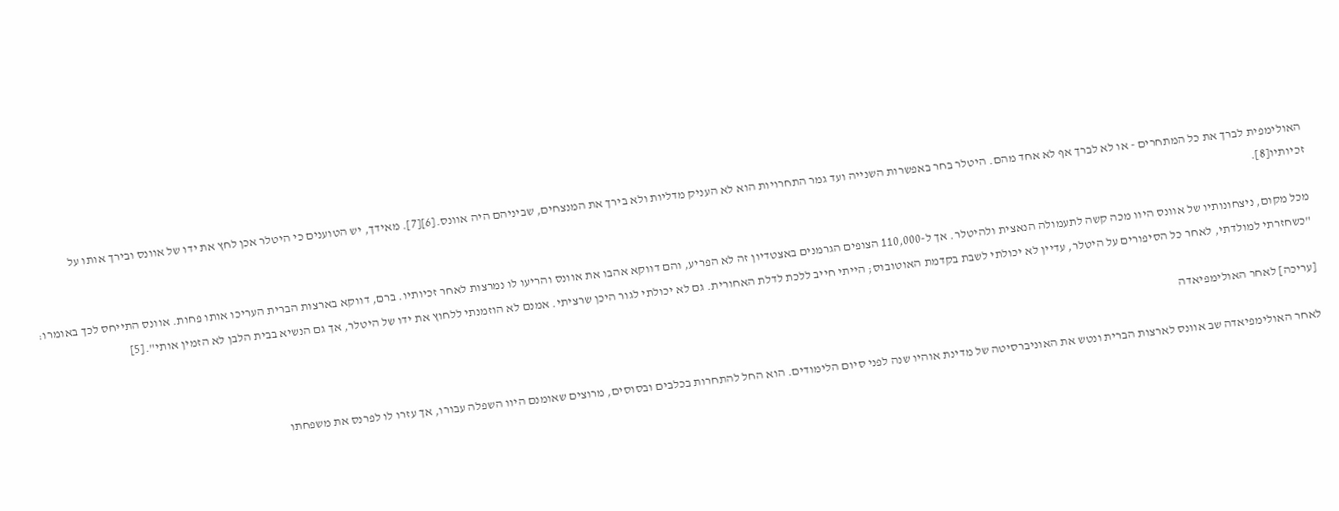האולימפית לברך את כל המתחרים - או לא לברך אף לא אחד מהם. היטלר בחר באפשרות השנייה ועד גמר התחרויות הוא לא העניק מדליות ולא בירך את המנצחים, שביניהם היה אוונס.[6][7]. מאידך, יש הטוענים כי היטלר אכן לחץ את ידו של אוונס ובירך אותו על זכיותיו[8].

מכל מקום, ניצחונותיו של אוונס היוו מכה קשה לתעמולה הנאצית ולהיטלר. אך ל-110,000 הצופים הגרמנים באצטדיון זה לא הפריע, והם דווקא אהבו את אוונס והריעו לו נמרצות לאחר זכיותיו. ברם, דווקא בארצות הברית העריכו אותו פחות. אוונס התייחס לכך באומרו: "כשחזרתי למולדתי, לאחר כל הסיפורים על היטלר, עדיין לא יכולתי לשבת בקדמת האוטובוס; הייתי חייב ללכת לדלת האחורית. גם לא יכולתי לגור היכן שרציתי. אמנם לא הוזמנתי ללחוץ את ידו של היטלר, אך גם הנשיא בבית הלבן לא הזמין אותי".[5]

[עריכה] לאחר האולימפיאדה

לאחר האולימפיאדה שב אוונס לארצות הברית ונטש את האוניברסיטה של מדינת אוהיו שנה לפני סיום הלימודים. הוא החל להתחרות בכלבים ובסוסים, מרוצים שאומנם היוו השפלה עבורו, אך עזרו לו לפרנס את משפחתו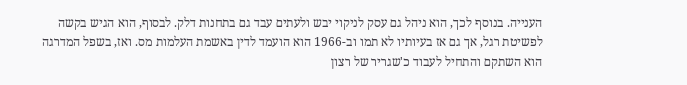הענייה. בנוסף לכך, הוא ניהל גם עסק לניקוי יבש ולעתים עבד גם בתחנות דלק. לבסוף, הוא הגיש בקשה לפשיטת רגל, אך גם אז בעיותיו לא תמו וב-1966 הוא הועמד לדין באשמת העלמות מס. ואז, בשפל המדרגה הוא השתקם והתחיל לעבוד כ'שגריר של רצון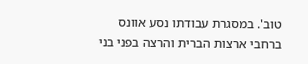טוב'. במסגרת עבודתו נסע אוונס ברחבי ארצות הברית והרצה בפני בני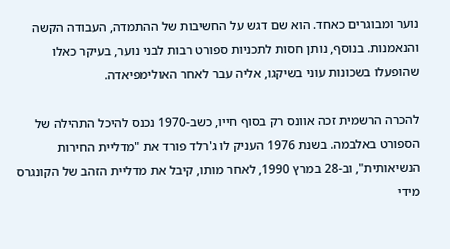נוער ומבוגרים כאחד. הוא שם דגש על החשיבות של ההתמדה, העבודה הקשה והנאמנות. בנוסף, נותן חסות לתכניות ספורט רבות לבני נוער, בעיקר כאלו שהופעלו בשכונות עוני בשיקגו, אליה עבר לאחר האולימפיאדה.

להכרה הרשמית זכה אוונס רק בסוף חייו, כשב-1970 נכנס להיכל התהילה של הספורט באלבמה. בשנת 1976 העניק לו ג'רלד פורד את "מדליית החירות הנשיאותית", וב-28 במרץ 1990, לאחר מותו, קיבל את מדליית הזהב של הקונגרס מידי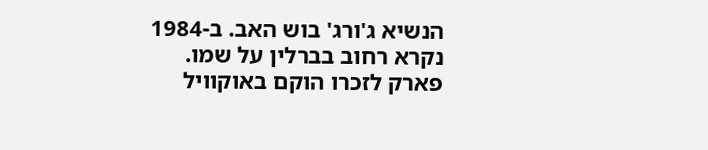הנשיא ג'ורג' בוש האב. ב-1984 נקרא רחוב בברלין על שמו. פארק לזכרו הוקם באוקוויל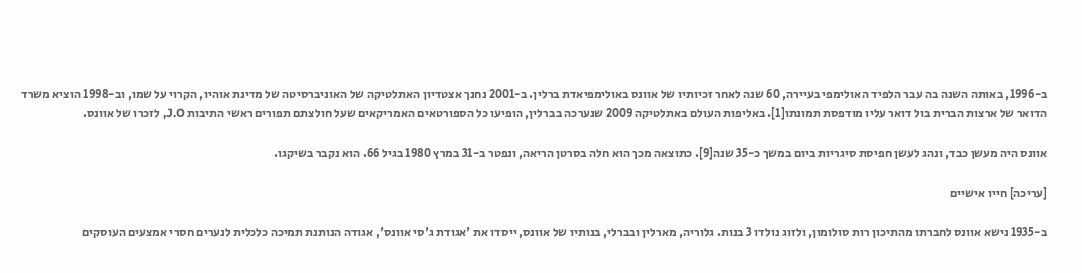ב-1996, באותה השנה בה עבר הלפיד האולימפי בעיירה, 60 שנה לאחר זכיותיו של אוונס באולימפיאדת ברלין. ב-2001 נחנך אצטדיון האתלטיקה של האוניברסיטה של מדינת אוהיו, הקרוי על שמו, וב-1998 הוציא משרד הדואר של ארצות הברית בול דואר עליו מודפסת תמונתו[1]. באליפות העולם באתלטיקה 2009 שנערכה בברלין, הופיעו כל הספורטאים האמריקאים שעל חולצתם תפורים ראשי התיבות J.O, לזכרו של אוונס.

אוונס היה מעשן כבד, ונהג לעשן חפיסת סיגריות ביום במשך כ-35 שנה[9]. כתוצאה מכך הוא חלה בסרטן הריאה, ונפטר ב-31 במרץ 1980 בגיל 66. הוא נקבר בשיקגו.

[עריכה] חייו אישיים

ב-1935 נישא אוונס לחברתו מהתיכון רות סולומון, ולזוג נולדו 3 בנות. גלוריה, מארלין ובברלי, בנותיו של אוונס, ייסדו את 'אגודת ג'סי אוונס', אגודה הנותנת תמיכה כלכלית לנערים חסרי אמצעים העוסקים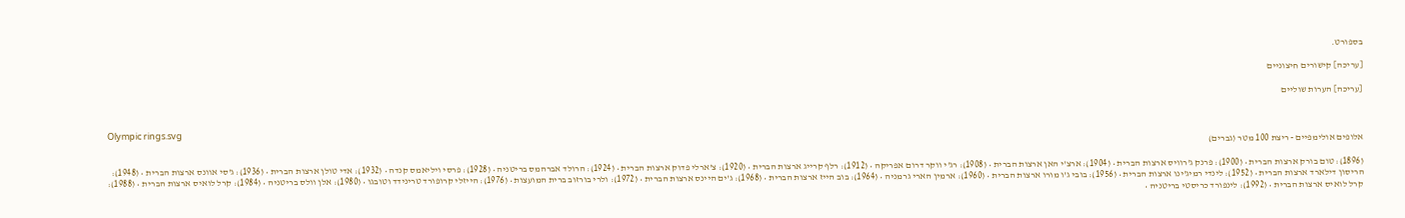בספורט.

[עריכה] קישורים חיצוניים

[עריכה] הערות שוליים


Olympic rings.svg
אלופים אולימפיים - ריצת 100 מטר (גברים)

(1896): טום בורק ארצות הברית • (1900): פרנק ג'רוויס ארצות הברית • (1904): ארצ'י האן ארצות הברית • (1908): רג'י ווקר דרום אפריקה • (1912): רלף קרייג ארצות הברית • (1920): צ'ארלי פדוק ארצות הברית • (1924): הרולד אברהמס בריטניה • (1928): פרסי ויליאמס קנדה • (1932): אדי טולן ארצות הברית • (1936): ג'סי אוונס ארצות הברית • (1948): הריסון דילארד ארצות הברית • (1952): לינדי רמיג'ינו ארצות הברית • (1956): בובי ג'ו מורו ארצות הברית • (1960): ארמין הארי גרמניה • (1964): בוב הייז ארצות הברית • (1968): ג'ים היינס ארצות הברית • (1972): ולרי בורזוב ברית המועצות • (1976): הייזלי קרופורד טרינידד וטובגו • (1980): אלן וולס בריטניה • (1984): קרל לואיס ארצות הברית • (1988): קרל לואיס ארצות הברית • (1992): לינפורד כריסטי בריטניה •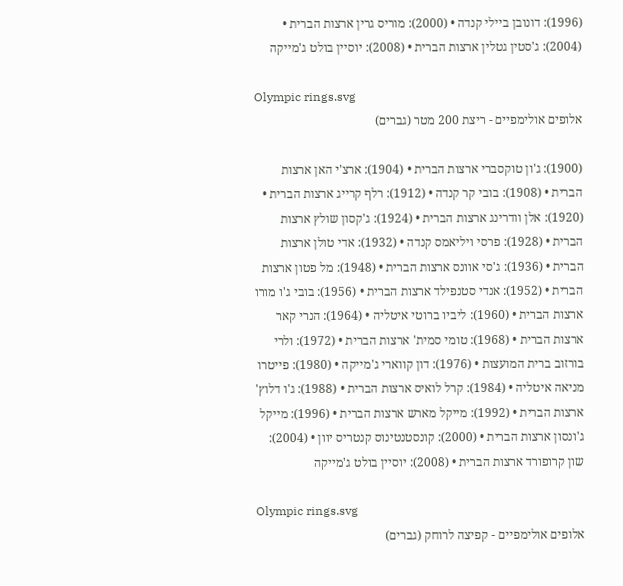(1996): דונובן ביילי קנדה • (2000): מוריס גרין ארצות הברית • (2004): ג'סטין גטלין ארצות הברית • (2008): יוסיין בולט ג'מייקה

Olympic rings.svg
אלופים אולימפיים - ריצת 200 מטר (גברים)

(1900): ג'ון טוקסברי ארצות הברית • (1904): ארצ'י האן ארצות הברית • (1908): בובי קר קנדה • (1912): רלף קרייג ארצות הברית • (1920): אלן וודרינג ארצות הברית • (1924): ג'קסון שולץ ארצות הברית • (1928): פרסי ויליאמס קנדה • (1932): אדי טולן ארצות הברית • (1936): ג'סי אוונס ארצות הברית • (1948): מל פטון ארצות הברית • (1952): אנדי סטנפילד ארצות הברית • (1956): בובי ג'ו מורו ארצות הברית • (1960): ליביו ברוטי איטליה • (1964): הנרי קאר ארצות הברית • (1968): טומי סמית' ארצות הברית • (1972): ולרי בורזוב ברית המועצות • (1976): דון קווארי ג'מייקה • (1980): פייטרו מניאה איטליה • (1984): קרל לואיס ארצות הברית • (1988): ג'ו דלוץ' ארצות הברית • (1992): מייקל מארש ארצות הברית • (1996): מייקל ג'ונסון ארצות הברית • (2000): קונסטנטינוס קנטריס יוון • (2004): שון קרופורד ארצות הברית • (2008): יוסיין בולט ג'מייקה

Olympic rings.svg
אלופים אולימפיים - קפיצה לרוחק (גברים)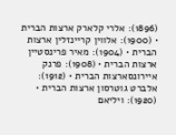(1896): אלרי קלארק ארצות הברית • (1900): אלווין קריינזלין ארצות הברית • (1904): מאיר פרינסטיין ארצות הברית • (1908): פרנק איירונסארצות הברית • (1912): אלברט גוטרסון ארצות הברית • (1920): ויליאם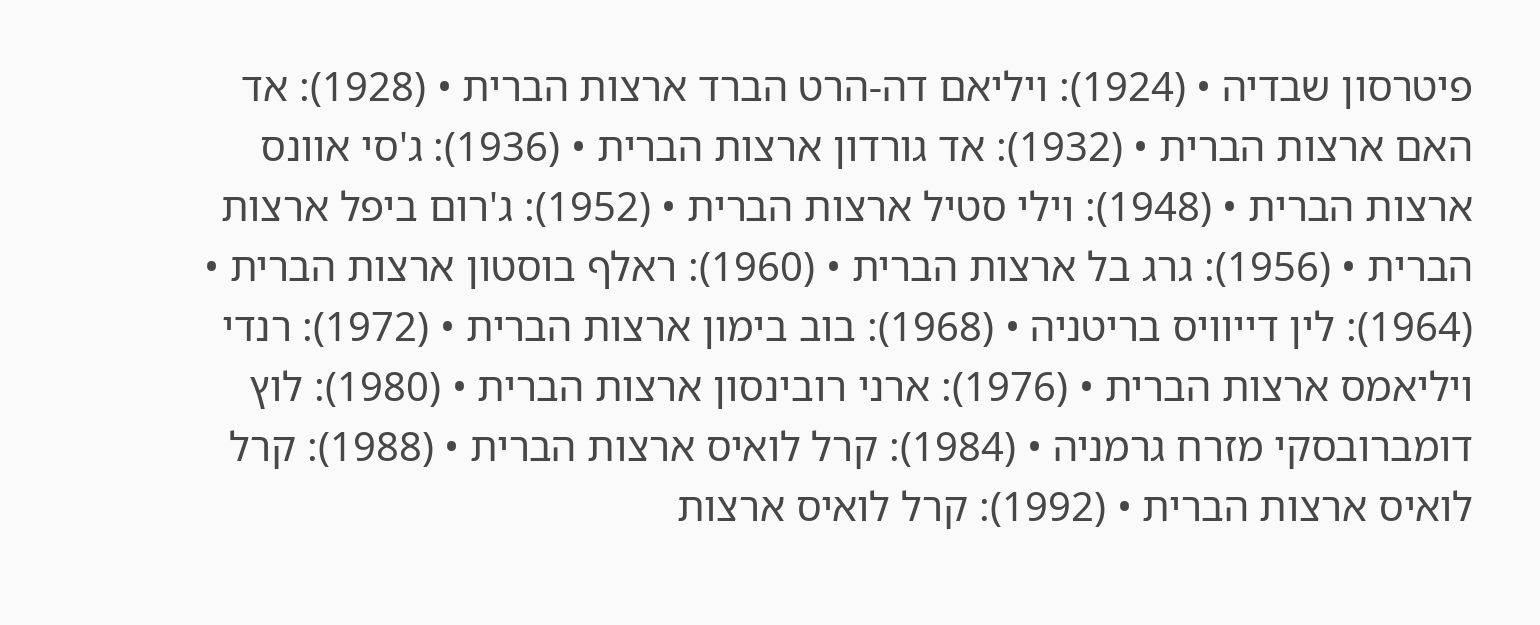פיטרסון שבדיה • (1924): ויליאם דה-הרט הברד ארצות הברית • (1928): אד האם ארצות הברית • (1932): אד גורדון ארצות הברית • (1936): ג'סי אוונס ארצות הברית • (1948): וילי סטיל ארצות הברית • (1952): ג'רום ביפל ארצות הברית • (1956): גרג בל ארצות הברית • (1960): ראלף בוסטון ארצות הברית • (1964): לין דייוויס בריטניה • (1968): בוב בימון ארצות הברית • (1972): רנדי ויליאמס ארצות הברית • (1976): ארני רובינסון ארצות הברית • (1980): לוץ דומברובסקי מזרח גרמניה • (1984): קרל לואיס ארצות הברית • (1988): קרל לואיס ארצות הברית • (1992): קרל לואיס ארצות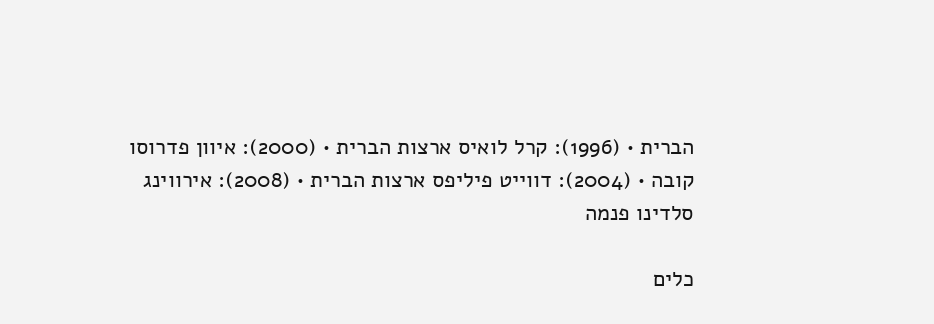הברית • (1996): קרל לואיס ארצות הברית • (2000): איוון פדרוסו קובה • (2004): דווייט פיליפס ארצות הברית • (2008): אירווינג סלדינו פנמה

כלים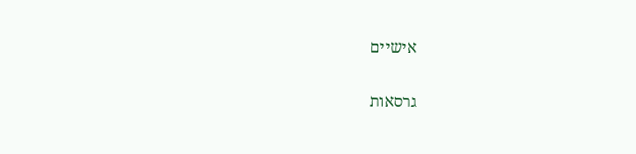אישיים

גרסאות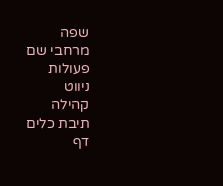שפה
מרחבי שם
פעולות
ניווט
קהילה
תיבת כלים
דף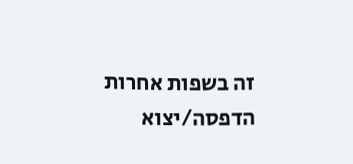זה בשפות אחרות
הדפסה/יצוא